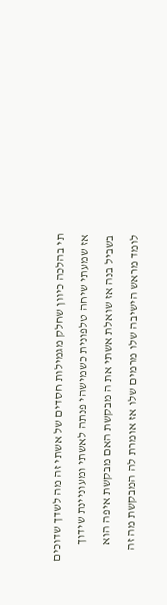תי בהלכה כיוון שחלק מגמילות חסדים של אשתי זה מה לשדך שדוכים אז שמעתי שיחה טלפונית כשמישהי פנתה לאשתי ומעוניינת שידוך בשביל בנה אז שואלת אשתי את ה מבקשת האם מבקשת איפה הוא לומד מראש הישיבה שלו מרמים שלו אז אומרת לה המבקשת מה זה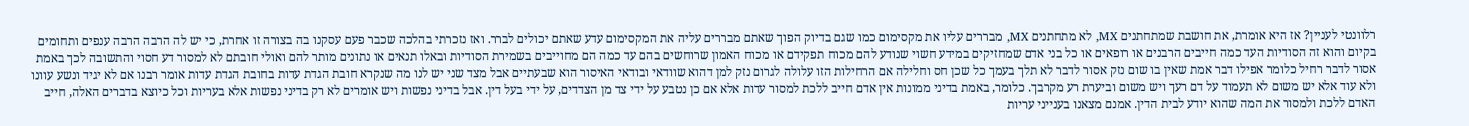רלוונטי לעניין? אז היא אומרת, את חושבת שמתחתנים MX, לא מתחתנים MX, מבררים עליו את מקסימום כמו שגם בדיוק הפוך שאתם מבררים עליה את המקסימום עדע שאתם יכולים לברר. ואז נזכרתי בהלכה שכבר פעם עסקנו בה בצורה זו אחרת, כי יש לה הרבה הרבה ענפים ותחומים בקיום והוא זה הסודיות העד כמה חייבים הרבנים או רופאים או כל בני אדם שמחזיקים במידע חשוי שנודע להם מכוח תפקידם או מכוח האמון שרוחשים בהם עד כמה הם מחוייבים בשמירת הסודיות ובאלו תנאים או נתונים מותר להם ואולי חובתם לא למסור דע חסוי והתשובה לכך באמת אסור לדבר רחיל כלומר אפילו דבר אמת שאין בו שום נזק אסור לדבר לא תלך בעמך כל שכן חס וחלילה אם הרחילות הזו עלולה לגרום נזק למן דהוא שוודאי ובודאי האיסור הוא שבעתיים אבל מצד שני יש לנו מה שנקרא חובת הגדת עדות בחובת הגדת עדות אומר רבנו אם לא יגיד ונשע עוונו ולא עוד אלא יש משום לא תעמוד על דם רעך ויש משום וביערת רע מקרבך. כלומר, באמת בדיני ממונות אין אדם חייב ללכת למסור עדות אלא אם כן נטבע על ידי צד מן הצדדים, על ידי בעל דין. אבל בדיני נפשות ויש אומרים לא רק בדיני נפשות אלא בעריות וכל כיוצא בדברים האלה, חייב האדם ללכת ולמסור את המה שהוא יודע לבית הדין. אמנם מצאנו בענייני עריות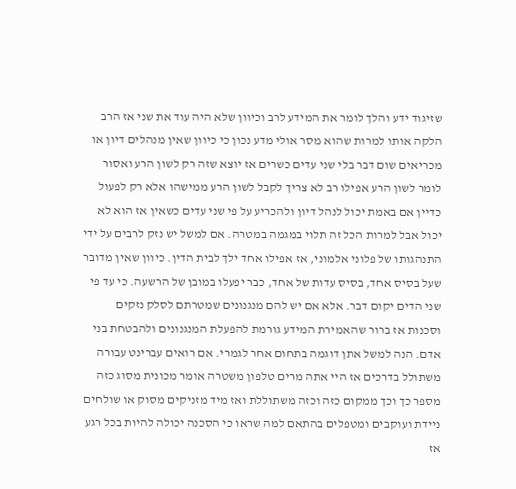שזיגוד ידע והלך לומר את המידע לרב וכיוון שלא היה עוד את שני אז הרב הלקה אותו למרות שהוא מסר אולי מדע נכון כי כיוון שאין מנהלים דיון או מכריאים שום דבר בלי שני עדים כשרים אז יוצא שזה רק לשון הרע ואסור לומר לשון הרע אפילו רב לא צריך לקבל לשון הרע ממישהו אלא רק לפעול כדיין אם באמת יכול לנהל דיון ולהכריע על פי שני עדים כשאין אז הוא לא יכול אבל למרות הכל זה תלוי במגמה במטרה. אם למשל יש נזק לרבים על ידי התנהגותו של פלוני אלמוני, אז אפילו אחד ילך לבית הדין. כיוון שאין מדובר שעל בסיס אחד, בסיס עדות של אחד, כבר יפעלו במובן של הרשעה. כי עד פי שני הדים יקום דבר. אלא אם יש להם מנגנונים שמטרתם לסלק נזקים וסכנות אז ברור שהאמירת המידע גורמת להפעלת המנגנונים ולהבטחת בני אדם. הנה למשל אתן דוגמה בתחום אחר לגמרי. אם רואים עברינט עבורה משתולל בדרכים אז היי אתה מרים טלפון משטרה אומר מכונית מסוג כזה מספר כך וכך ממקום כזה וכזה משתוללת ואז מיד מזניקים מסוק או שולחים ניידת ועוקבים ומטפלים בהתאם למה שראו כי הסכנה יכולה להיות בכל רגע אז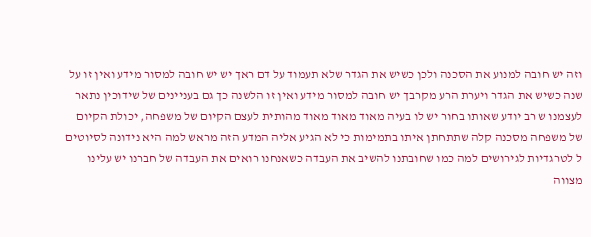וזה יש חובה למנוע את הסכנה ולכן כשיש את הגדר שלא תעמוד על דם ראך יש יש חובה למסור מידע ואין זו על שנה כשיש את הגדר ויערת הרע מקרבך יש חובה למסור מידע ואין זו הלשנה כך גם בעניינים של שידוכין נתאר לעצמנו ש רב יודע שאותו בחור יש לו בעיה מאוד מאוד מאוד מהותית לעצם הקיום של משפחה, יכולת הקיום של משפחה מסכנה קלה שתתחתן איתו בתמימות כי לא הגיע אליה המדע הזה מראש למה היא נידונה לסיוטים ל לטרגדיות לגירושים למה כמו שחובתנו להשיב את העבדה כשאנחנו רואים את העבדה של חברנו יש עלינו מצווה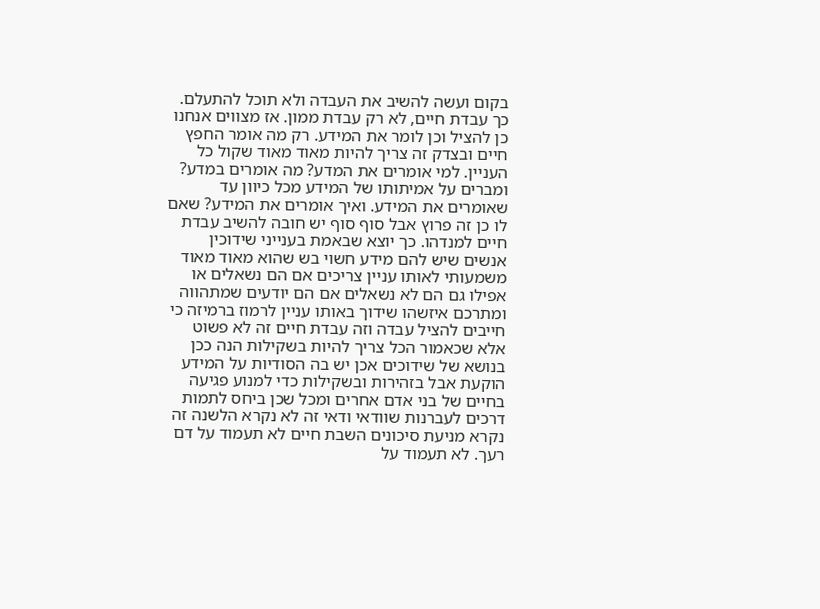בקום ועשה להשיב את העבדה ולא תוכל להתעלם. כך עבדת חיים, לא רק עבדת ממון. אז מצווים אנחנו כן להציל וכן לומר את המידע. רק מה אומר החפץ חיים ובצדק זה צריך להיות מאוד מאוד שקול כל העניין. למי אומרים את המדע? מה אומרים במדע? ומברים על אמיתותו של המידע מכל כיוון עד שאומרים את המידע. ואיך אומרים את המידע? שאם לו כן זה פרוץ אבל סוף סוף יש חובה להשיב עבדת חיים למנדהו. כך יוצא שבאמת בענייני שידוכין אנשים שיש להם מידע חשוי בש שהוא מאוד מאוד משמעותי לאותו עניין צריכים אם הם נשאלים או אפילו גם הם לא נשאלים אם הם יודעים שמתהווה ומתרכם איזשהו שידוך באותו עניין לרמוז ברמיזה כי חייבים להציל עבדה וזה עבדת חיים זה לא פשוט אלא שכאמור הכל צריך להיות בשקילות הנה ככן בנושא של שידוכים אכן יש בה הסודיות על המידע הוקעת אבל בזהירות ובשקילות כדי למנוע פגיעה בחיים של בני אדם אחרים ומכל שכן ביחס לתמות דרכים לעברנות שוודאי ודאי זה לא נקרא הלשנה זה נקרא מניעת סיכונים השבת חיים לא תעמוד על דם רעך. לא תעמוד על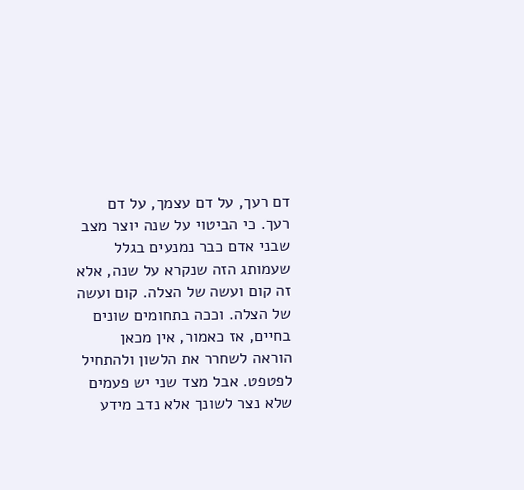דם רעך, על דם עצמך, על דם רעך. כי הביטוי על שנה יוצר מצב שבני אדם כבר נמנעים בגלל שעמותג הזה שנקרא על שנה, אלא זה קום ועשה של הצלה. קום ועשה של הצלה. וככה בתחומים שונים בחיים, אז כאמור, אין מכאן הוראה לשחרר את הלשון ולהתחיל לפטפט. אבל מצד שני יש פעמים שלא נצר לשונך אלא נדב מידע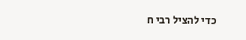כדי להציל רבי ח